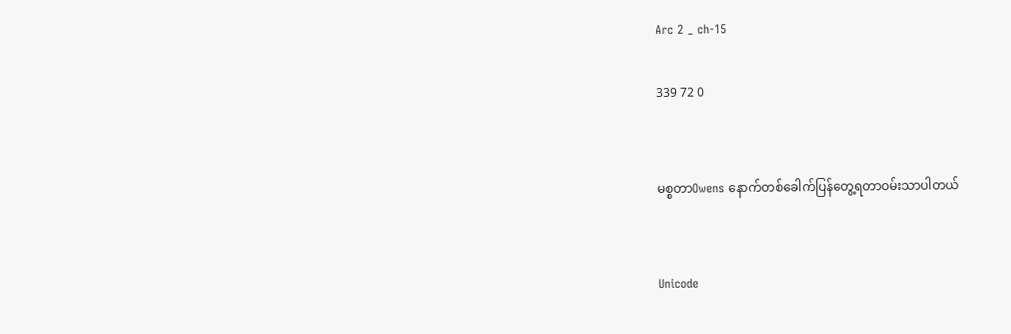Arc 2 _ ch-15

339 72 0


မစ္စတာOwens နောက်တစ်ခေါက်ပြန်တွေ့ရတာဝမ်းသာပါတယ်


Unicode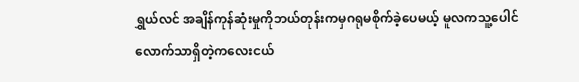ရွှယ်လင် အချိန်ကုန်ဆုံးမှုကိုဘယ်တုန်းကမှဂရုမစိုက်ခဲ့ပေမယ့် မူလကသူ့ပေါင်လောက်သာရှိတဲ့ကလေးငယ်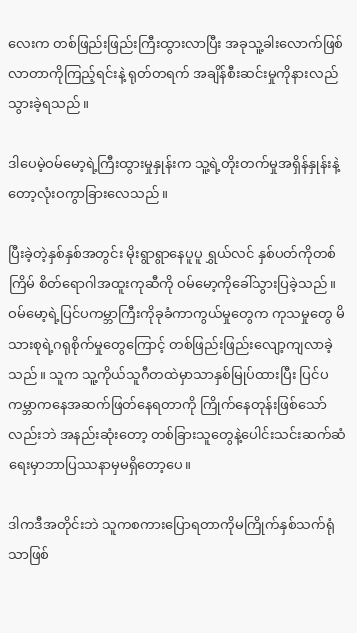လေးက တစ်ဖြည်းဖြည်းကြီးထွားလာပြီး အခုသူ့ခါးလောက်ဖြစ်လာတာကိုကြည့်ရင်းနဲ့ ရုတ်တရက် အချိန်စီးဆင်းမှုကိုနားလည်သွားခဲ့ရသည်။

ဒါပေမဲ့ဝမ်မော့ရဲ့ကြီးထွားမှုနှုန်းက သူ့ရဲ့တိုးတက်မှုအရှိန်နှုန်းနဲ့တော့လုံးဝကွာခြားလေသည်။

ပြီးခဲ့တဲ့နှစ်နှစ်အတွင်း မိုးရွာရွာနေပူပူ ရွှယ်လင် နှစ်ပတ်ကိုတစ်ကြိမ် စိတ်ရောဂါအထူးကုဆီကို ဝမ်မော့ကိုခေါ်သွားပြခဲ့သည်။ ဝမ်မော့ရဲ့ပြင်ပကမ္ဘာကြီးကိုခုခံကာကွယ်မှုတွေက ကုသမှုတွေ မိသားစုရဲ့ဂရုစိုက်မှုတွေကြောင့် တစ်ဖြည်းဖြည်းလျော့ကျလာခဲ့သည်။ သူက သူ့ကိုယ်သူဂီတထဲမှာသာနှစ်မြုပ်ထားပြီး ပြင်ပကမ္ဘာကနေအဆက်ဖြတ်နေရတာကို ကြိုက်နေတုန်းဖြစ်သော်လည်းဘဲ အနည်းဆုံးတော့ တစ်ခြားသူတွေနဲ့ပေါင်းသင်းဆက်ဆံရေးမှာဘာပြဿနာမှမရှိတော့ပေ။

ဒါကဒီအတိုင်းဘဲ သူကစကားပြောရတာကိုမကြိုက်နှစ်သက်ရုံသာဖြစ်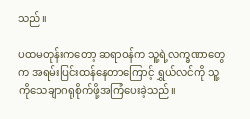သည်။

ပထမတုန်းကတော့ ဆရာဝန်က သူ့ရဲ့လက္ခဏာတွေက အရမ်းပြင်းထန်နေတာကြောင့် ရွှယ်လင်ကို သူ့ကိုသေချာဂရုစိုက်ဖို့အကြံပေးခဲ့သည်။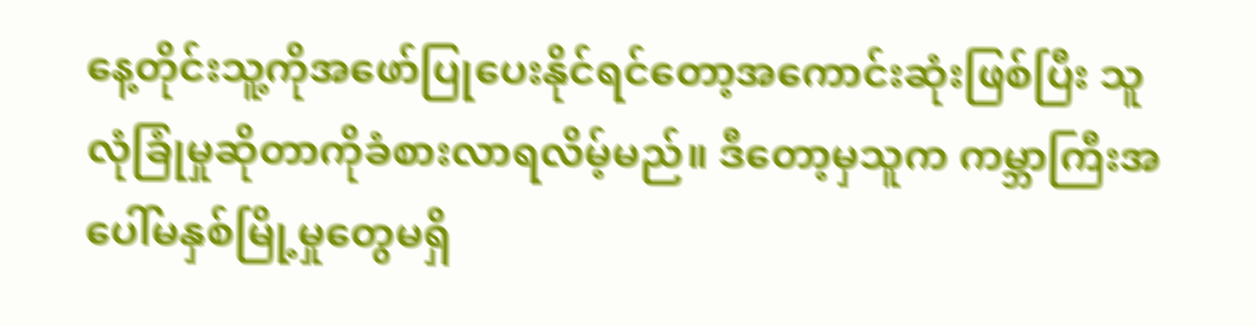နေ့တိုင်းသူ့ကိုအဖော်ပြုပေးနိုင်ရင်တော့အကောင်းဆုံးဖြစ်ပြီး သူလုံခြုံမှုဆိုတာကိုခံစားလာရလိမ့်မည်။ ဒီတော့မှသူက ကမ္ဘာကြီးအပေါ်မနှစ်မြို့မှုတွေမရှိ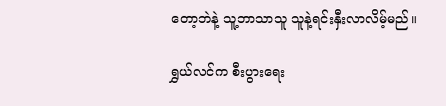တော့ဘဲနဲ့ သူ့ဘာသာသူ သူနဲ့ရင်းနှီးလာလိမ့်မည်။

ရွှယ်လင်က စီးပွားရေး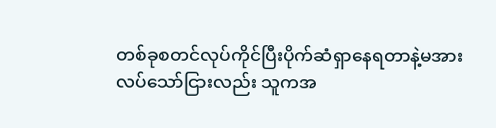တစ်ခုစတင်လုပ်ကိုင်ပြီးပိုက်ဆံရှာနေရတာနဲ့မအားလပ်သော်ငြားလည်း သူကအ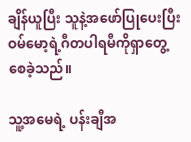ချိန်ယူပြီး သူနဲ့အဖော်ပြုပေးပြီး ဝမ်မော့ရဲ့ဂီတပါရမီကိုရှာတွေ့စေခဲ့သည်။

သူ့အမေရဲ့ ပန်းချီအ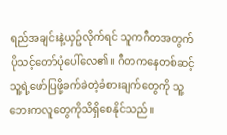ရည်အချင်းနဲ့ယှဥ်လိုက်ရင် သူကဂီတအတွက်ပိုသင့်တော်ပုံပေါ်လေ၏။ ဂီတကနေတစ်ဆင့် သူ့ရဲ့ဖော်ပြဖို့ခက်ခဲတဲ့ခံစားချက်တွေကို သူ့ဘေးကလူတွေကိုသိရှိစေနိုင်သည်။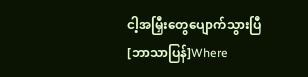ငါ့အမြှီးတွေပျောက်သွားပြီ [ဘာသာပြန်]Where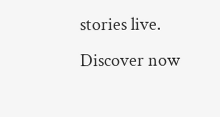stories live. Discover now